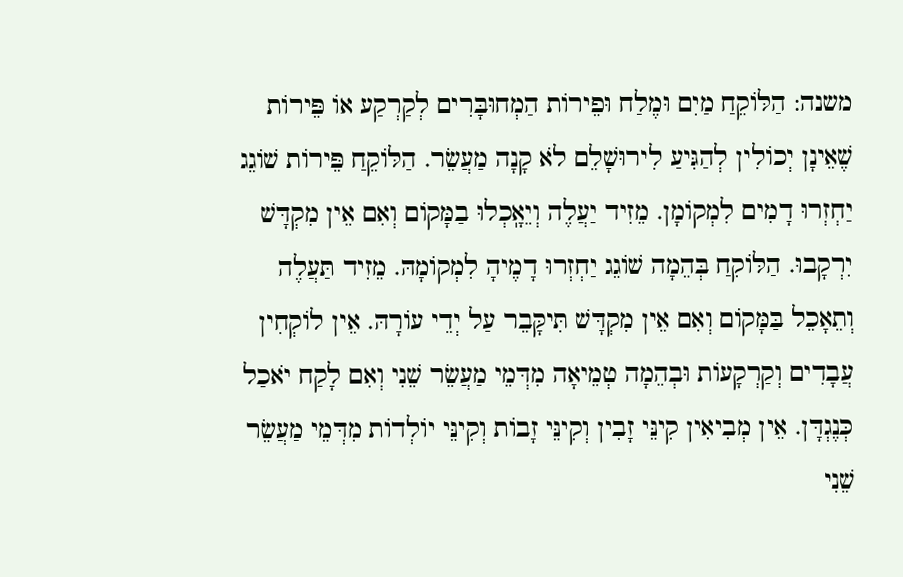משנה: הַלּוֹקֵחַ מַיִם וּמֶלַח וּפֵירוֹת הַמְחוּבָּרִים לְקַרְקַע אוֹ פֵּירוֹת שֶׁאֵינָן יְכוֹלִין לְהַגִּיעַ לִירוּשָׁלֵם לֹא קָנָה מַעֲשֵׂר. הַלּוֹקֵחַ פֵּירוֹת שׁוֹגֵג יַחְזְרוּ דָמִים לִמְקוֹמָן. מֵזִיד יַעֲלֶה וְיֵאָֽכְלוּ בַמָּקוֹם וְאִם אֵין מִקְדָּשׁ יִרְקָבוּ. הַלּוֹקִחַ בְּהֵמָה שׁוֹגֵג יַחְזְרוּ דָמֶיהָ לִמְקוֹמָהּ. מֵזִיד תַּעֲלֶה וְתֵאָכֵל בַּמָּקוֹם וְאִם אֵין מִקְדָּשׁ תִּיקָּבֵר עַל יְדֵי עוֹרָהּ. אֵין לוֹקְחִין עֲבָדִים וְקַרְקָעוֹת וּבְהֵמָה טְמֵיאָה מִדְּמֵי מַעֲשֵׂר שֵׁנִי וְאִם לָקַח יֹאכַל כְּנֶגְדָּן. אֵין מְבִיאִין קִינֵּי זָבִין וְקִינֵּי זָבוֹת וְקִינֵּי יוֹלְדוֹת מִדְּמֵי מַעֲשֵׂר שֵׁנִי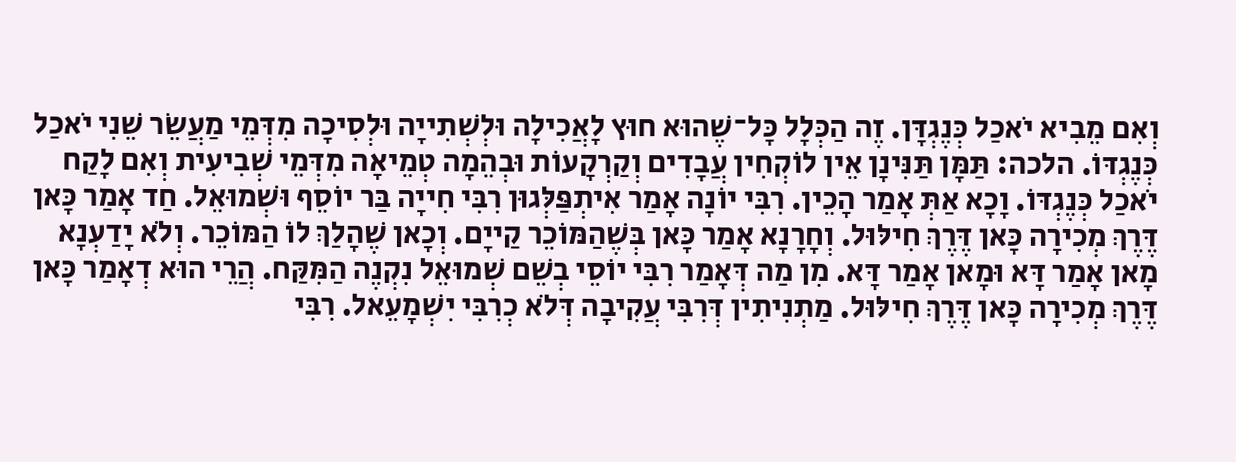וְאִם מֵבִיא יֹאכַל כְּנֶגְדָּן. זֶה הַכְּלָל כָּל־שֶׁהוּא חוּץ לָאֲכִילָה וּלְשְׁתִייָה וּלְסִיכָה מִדְּמֵי מַעֲשֵׂר שֵׁנִי יֹאכַל כְּנֶגְדּוֹ. הלכה: תַּמָּן תַּנִּינָן אֵין לוֹקְחִין עֲבָדִים וְקַרְקָעוֹת וּבְהֵמָה טְמֵיאָה מִדְּמֵי שְׁבִיעִית וְאִם לָקַח יֹאכַל כְּנֶגְדּוֹ. וָכָא אַתְּ אָמַר הָכֵין. רִבִּי יוֹנָה אָמַר אִיתְפַּלְּגוּן רִבִּי חִייָה בַּר יוֹסֵף וּשְׁמוּאֵל. חַד אָמַר כָּאן דֶּרֶךְ מְכִירָה כָּאן דֶּרֶךְ חִילּוּל. וְחָרָנָא אָמַר כָּאן בְּשֶׁהַמּוֹכֵר קַייָם. וְכָאן שֶׁהָלַךְ לוֹ הַמּוֹכֵר. וְלֹא יָדַעְנָא מָאן אָמַר דָּא וּמָאן אָמַר דָּא. מִן מַה דְּאָמַר רִבִּי יוֹסֵי בְשֵׁם שְׁמוּאֵל נִקְנֶה הַמִּקַּח. הֲרֵי הוּא דְאָמַר כָּאן דֶּרֶךְ מְכִירָה כָּאן דֶּרֶךְ חִילּוּל. מַתְנִיתִין דְּרִבִּי עֲקִיבָה דְּלֹא כְרִבִּי יִשְׁמָעֵאל. רִבִּי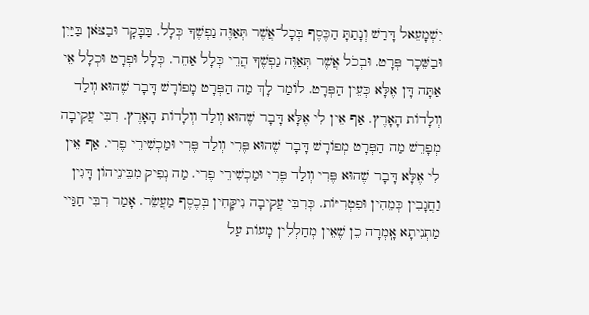יִשְׁמָעֵאל דָּרַשׁ וְנָתַתָּ הַכֶּסֶף בְּכָל־אֲשֶׁר תְּאַוֶּה נַפְשֶׁךָ כְּלָל. בַּבָּקָר וּבַצֹּאן בַּיַּיִן וּבַשֵּׁכָר פְּרָט. וּבְכֹל אֲשֶׁר תְּאַוֶּה נַפְשֶׁךָ הֲרֵי כְּלָל אַחֵר. כְּלָל וּפְרָט וּכְלָל אֵי אַתָּה דָּן אֶלָּא כְּעֵין הַפְּרָט. לוֹמַר לָךְ מַה הַפְּרָט מָפוֹרָשׁ דָּבָר שֶׁהוּא װְלַד װְלָדוֹת הָאָרֶץ. אַף אֵין לִי אֶלָּא דָּבָר שֶׁהוּא װְלַד װְלָדוֹת הָאָרֶץ. רִבִּי עֲקִיבָה מְפָרֵשׁ מַה הַפְּרָט מְפוֹרָשׁ דָּבָר שֶׁהוּא פֶּרִי װְלַד פֶּרִי וּמַכְשִׁירֵי פֶרִי. אַף אֵין לִי אֶלָּא דָּבָר שֶׁהוּא פֶּרִי װְלַד פֶּרִי וּמַכְשִׁירֵי פֶרִי. מַה נְפִיק מִבֵּינֵיהוֹן דָּגִין וַחֲגָבִין כְּמֵהִין וּפִטְרִיּוֹת. כְּרִבִּי עֲקִיבָה נִיקָּחִין בְּכֶסֶף מַעֲשֵׂר. אָמַר רִבִּי חַגַּיי מַתְנִיתָא אָֽמְרָה כֵן שֶׁאֵין מְחַלְלִין מָעוֹת עַל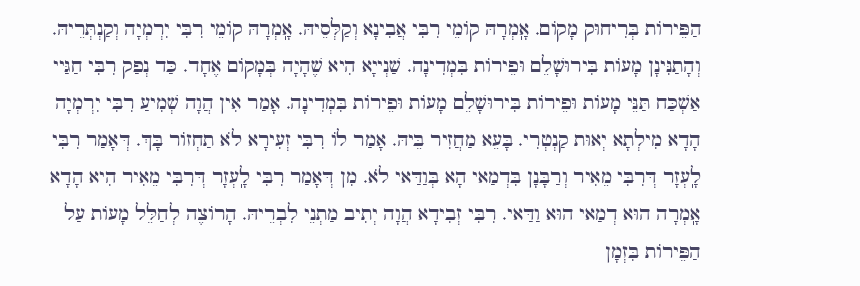הַפֵּירוֹת בְּרִיחוּק מָקוֹם. אָֽמְרָהּ קוֹמֵי רִבִּי אֲבִינָא וְקַלְּסֵיהּ. אָֽמְרָהּ קוֹמֵי רִבִּי יִרְמְיָה וְקַנְתְּרֵיהּ. וְהָתַנִּינָן מָעוֹת בִּירוּשָׁלֵם וּפֵירוֹת בִּמְדִינָה. שַׁנְייָא הִיא שֶׁהָיָה בְּמָקוֹם אֶחָד. כַּד נְפַק רִבִּי חַגַּיי אַשְׁכַּח תַּנֵּי מָעוֹת וּפֵירוֹת בִּירוּשָׁלֵם מָעוֹת וּפֵירוֹת בִּמְדִינָה. אָמַר אִין הֲוָה שְׁמִיעַ רִבִּי יִרְמְיָה הָדָא מִילְתָא יְאוּת קַנְטְרִי. בָּעֵא מַחֲזִיר בֵּיהּ. אָמַר לוֹ רִבִּי זְעִירָא לֹא תַחְזוֹר בָּךְ. דְּאָמַר רִבִּי לָֽעְזָר דְּרִבִּי מֵאִיר וְרַבָּנָן בִּדְמַאי הָא בְּוַדַּאי לֹא. מִן דְּאָמַר רִבִּי לָֽעְזָר דְּרִבִּי מֵאִיר הִיא הָדָא אָֽמְרָה הוּא דְמַאי הוּא וַדַּאי. רִבִּי זְבִידָא הֲוָה יְתִיב מַתְנֵי לִבְרֵיהּ. הָרוֹצֶה לְחַלֵּל מָעוֹת עַל הַפֵּירוֹת בִּזְמָן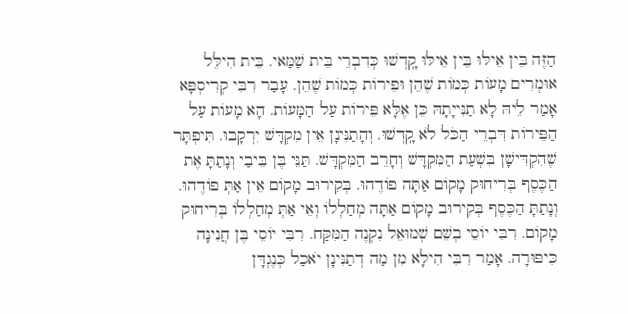הַזֶּה בֵּין אֵילּוּ בֵּין אֵילּוּ קָֽדְשׁוּ כְּדִבְרֵי בֵּית שַׁמַּאי. בֵּית הִילֵּל אוּמְרִים מָעוֹת כְּמוֹת שֶׁהֵן וּפֵירוֹת כְּמוֹת שֶׁהֵן. עָבַר רִבִּי קְרִיסְפָּא אָמַר לֵיהּ לָא תַנִּייָתָהּ כֵּן אֶלָּא פֵּירוֹת עַל הַמָּעוֹת. הָא מָעוֹת עַל הַפֵּירוֹת דִּבְרֵי הַכֹּל לֹא קָֽדְשׁוּ. וְהָתַנִּינָן אֵין מִקְדָּשׁ יִרְקָבוּ. תִּיפְתָּר שֶׁהִקְדִּישָׁן בִּשְׁעַת הַמִּקְדָּשׁ וְחָרֵב הַמִּקְדָּשׁ. תַּנֵּי בֶּן בֵּיבַי וְנָתַתָּ אֶת הַכֶּסֶף בְּרִיחוּק מָקוֹם אַתָּה פוֹדֶהוּ. בְּקִירוּב מָקוֹם אֵין אַתְּ פוֹדֶהוּ. וְנָתַתָּ הַכֶּסֶף בְּקִירוּב מָקוֹם אַתָּה מְחַלְלוֹ וְאֵי אַתְּ מְחַלְלוֹ בְּרִיחוּק מָקוֹם. רִבִּי יוֹסֵי בְשֵׁם שְׁמוּאֵל נִקְנֶה הַמִּקַּח. רִבִּי יוֹסֵי בֶּן חֲנִינָה כִּיפּוּרָה. אָמַר רִבִּי הִילָא מִן מַה דְתַנִּינָן יֹאכַל כְּנֶגְדָּן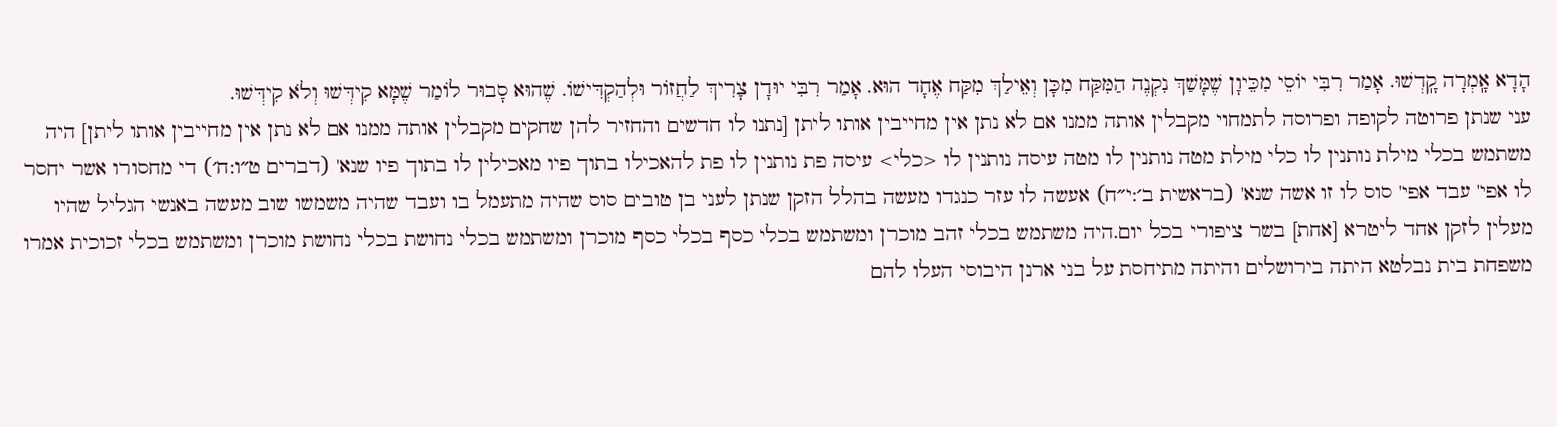הָדָא אָֽמְרָה קָֽדְשׁוּ. אָמַר רִבִּי יוֹסֵי מִכֵּיוָן שֶׁמָּשַׁךְ נִקְנֶה הַמִּקַּח מִכָּן וְאֵילַךְ מִקַּח אֶחָד הוּא. אָמַר רִבִּי יוּדָן צָרִיךְ לַחֲזוֹר וּלְהַקְדִּישׁוֹ. שֶׁהוּא סָבוּר לוֹמַר שֶׁמָּא קִידְּשׁוּ וְלֹא קִידְּשׁוּ.
עני שנתן פרוטה לקופה ופרוסה לתמחוי מקבלין אותה ממנו אם לא נתן אין מחייבין אותו ליתן [נתנו לו חדשים והחזיר להן שחקים מקבלין אותה ממנו אם לא נתן אין מחייבין אותו ליתן] היה משתמש בכלי מילת נותנין לו כלי מילת מטה נותנין לו מטה עיסה נותנין לו <כלי> עיסה פת נותנין לו פת להאכילו בתוך פיו מאכילין לו בתוך פיו שנא' (דברים ט״ו:ח׳) די מחסורו אשר יחסר לו אפי' עבד אפי' סוס לו זו אשה שנא' (בראשית ב׳:י״ח) אעשה לו עזר כנגדו מעשה בהלל הזקן שנתן לעני בן טובים סוס שהיה מתעמל בו ועבד שהיה משמשו שוב מעשה באנשי הגליל שהיו מעלין לזקן אחד ליטרא [אחת] בשר ציפורי בכל יום.היה משתמש בכלי זהב מוכרן ומשתמש בכלי כסף בכלי כסף מוכרן ומשתמש בכלי נחושת בכלי נחושת מוכרן ומשתמש בכלי זכוכית אמרו משפחת בית נבלטא היתה בירושלים והיתה מתיחסת על בני ארנן היבוסי העלו להם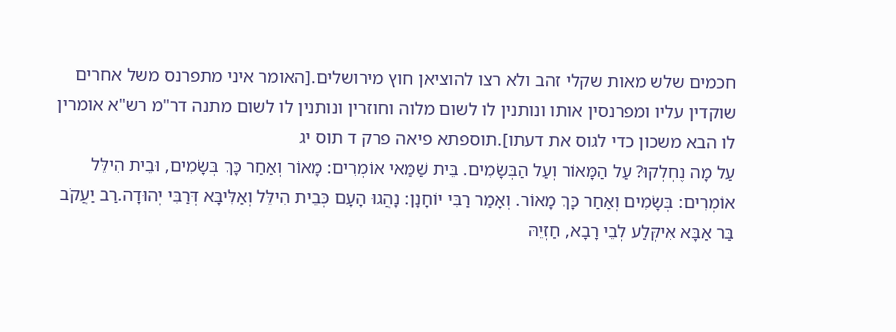חכמים שלש מאות שקלי זהב ולא רצו להוציאן חוץ מירושלים.[האומר איני מתפרנס משל אחרים שוקדין עליו ומפרנסין אותו ונותנין לו לשום מלוה וחוזרין ונותנין לו לשום מתנה דר"מ רש"א אומרין לו הבא משכון כדי לגוס את דעתו].תוספתא פיאה פרק ד תוס יג
עַל מָה נֶחְלְקוּ? עַל הַמָּאוֹר וְעַל הַבְּשָׂמִים. בֵּית שַׁמַּאי אוֹמְרִים: מָאוֹר וְאַחַר כָּךְ בְּשָׂמִים, וּבֵית הִילֵּל אוֹמְרִים: בְּשָׂמִים וְאַחַר כָּךְ מָאוֹר. וְאָמַר רַבִּי יוֹחָנָן: נָהֲגוּ הָעָם כְּבֵית הִילֵּל וְאַלִּיבָּא דְּרַבִּי יְהוּדָה.רַב יַעֲקֹב בַּר אַבָּא אִיקְּלַע לְבֵי רָבָא, חַזְיֵהּ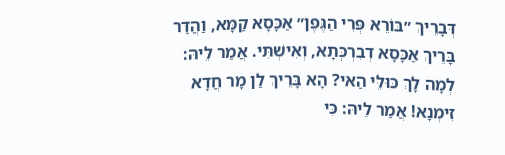דְּבָרֵיךְ ״בּוֹרֵא פְּרִי הַגֶּפֶן״ אַכָּסָא קַמָּא, וַהֲדַר בָּרֵיךְ אַכָּסָא דְבִרְכְּתָא, וְאִישְׁתִּי. אֲמַר לֵיהּ: לְמָה לָךְ כּוּלֵּי הַאי? הָא בָּרֵיךְ לַן מָר חֲדָא זִימְנָא! אֲמַר לֵיהּ: כִּי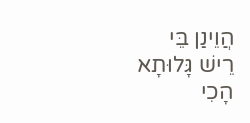הֲוֵינַן בֵּי רֵישׁ גָּלוּתָא הָכִי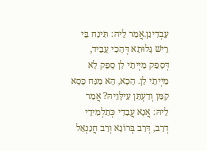עָבְדִינַן.אֲמַר לֵיהּ: תִּינַח בֵּי רֵישׁ גָּלוּתָא דְּהָכִי עָבֵיד, דְּסָפֵק מַיְיתֵי לַן סָפֵק לָא מַיְיתֵי לַן. הָכָא, הָא מַנַּח כָּסָא קַמַּן וְדַעְתַּן עִילָּוֵיהּ? אֲמַר לֵיהּ: אֲנָא עֲבַדִי כְּתַלְמִידֵי דְרַב, דְּרַב בְּרוֹנָא וְרַב חֲנַנְאֵל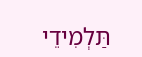תַּלְמִידֵי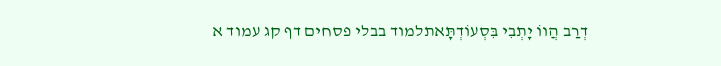דְרַב הֲווֹ יָתְבִי בִּסְעוֹדְתָּאתלמוד בבלי פסחים דף קג עמוד א